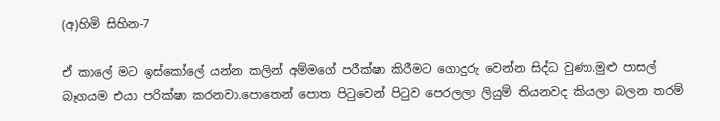(අ)හිමි සිහින-7

ඒ කාලේ මට ඉස්කෝලේ යන්න කලින් අම්මගේ පරීක්ෂා කිරීමට ගොදුරු වෙන්න සිද්ධ වුණා.මුළු පාසල් බෑගයම එයා පරික්ෂා කරනවා.පොතෙන් පොත පිටුවෙන් පිටුව පෙරලලා ලියුම් තියනවද කියලා බලන තරම්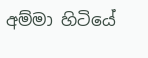අම්මා හිටියේ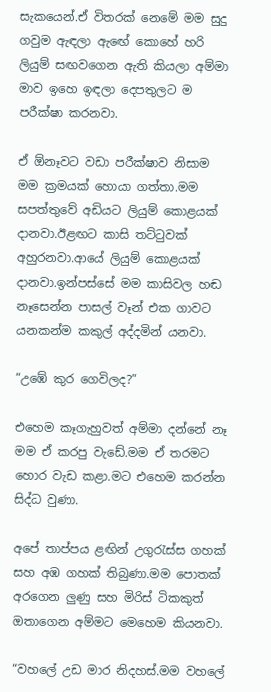සැකයෙන්.ඒ විතරක් නෙමේ මම සුදු ගවුම ඇඳලා ඇඟේ කොහේ හරි ලියුම් සඟවගෙන ඇති කියලා අම්මා මාව ඉහෙ ඉඳලා දෙපතුලට ම පරීක්ෂා කරනවා.

ඒ ඕනෑවට වඩා පරීක්ෂාව නිසාම මම ක්‍රමයක් හොයා ගත්තා.මම සපත්තුවේ අඩියට ලියුම් කොළයක් දානවා.ඊළඟට කාසි තට්ටුවක් අහුරනවා.ආයේ ලියුම් කොළයක් දානවා.ඉන්පස්සේ මම කාසිවල හඬ නෑසෙන්න පාසල් වෑන් එක ගාවට යනකන්ම කකුල් අද්දමින් යනවා.

“උඹේ කුර ගෙවිලද?”

එහෙම කෑගැහුවත් අම්මා දන්නේ නෑ මම ඒ කරපු වැඩේ.මම ඒ තරමට හොර වැඩ කළා.මට එහෙම කරන්න සිද්ධ වුණා.

අපේ තාප්පය ළඟින් උගුරැස්ස ගහක් සහ අඹ ගහක් තිබුණා.මම පොතක් අරගෙන ලුණු සහ මිරිස් ටිකකුත් ඔතාගෙන අම්මට මෙහෙම කියනවා.

“වහලේ උඩ මාර නිදහස්.මම වහලේ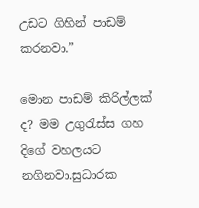උඩට ගිහින් පාඩම් කරනවා.”

මොන පාඩම් කිරිල්ලක් ද? මම උගුරැස්ස ගහ දිගේ වහලයට නගිනවා.සුධාරක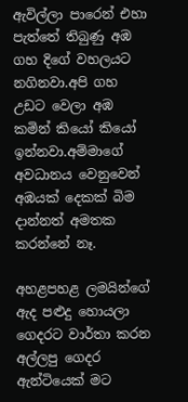ඇවිල්ලා පාරෙන් එහා පැත්තේ තිබුණු අඹ ගහ දිගේ වහලයට නගිනවා.අපි ගහ උඩට වෙලා අඹ කමින් කියෝ කියෝ ඉන්නවා.අම්මාගේ අවධානය වෙනුවෙන් අඹයක් දෙකක් බිම දාන්නත් අමතක කරන්නේ නෑ.

අහළපහළ ලමයින්ගේ ඇද පළුදු හොයලා ගෙදරට වාර්තා කරන අල්ලපු ගෙදර ඇන්ටියෙක් මට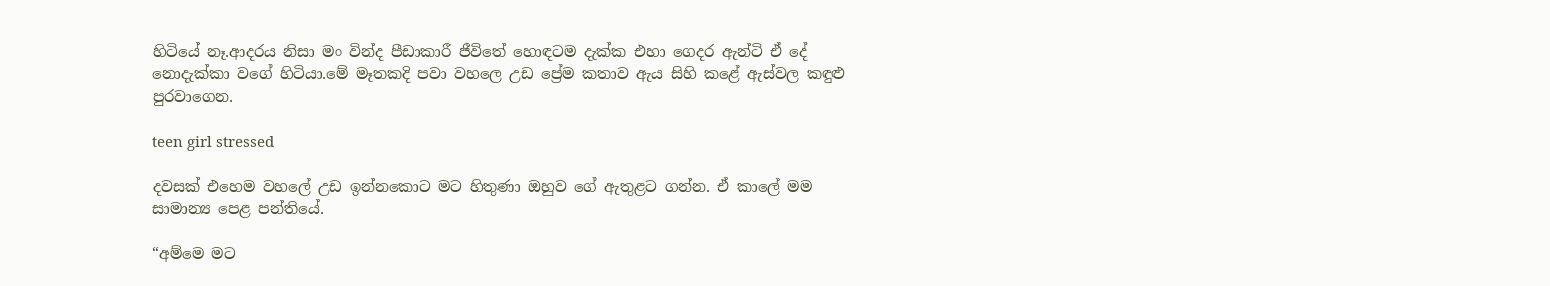හිටියේ නෑ.ආදරය නිසා මං වින්ද පීඩාකාරී ජීවිතේ හොඳටම දැක්ක එහා ගෙදර ඇන්ටි ඒ දේ නොදැක්කා වගේ හිටියා.මේ මෑතකදි පවා වහලෙ උඩ ප්‍රේම කතාව ඇය සිහි කළේ ඇස්වල කඳුළු පුරවාගෙන.

teen girl stressed

දවසක් එහෙම වහලේ උඩ ඉන්නකොට මට හිතුණා ඔහුව ගේ ඇතුළට ගන්න. ඒ කාලේ මම සාමාන්‍ය පෙළ පන්තියේ.

“අම්මෙ මට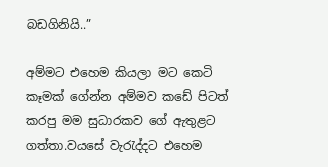බඩගිනියි..”

අම්මට එහෙම කියලා මට කෙටි කෑමක් ගේන්න අම්මව කඩේ පිටත් කරපු මම සුධාරකව ගේ ඇතුළට ගත්තා.වයසේ වැරැද්දට එහෙම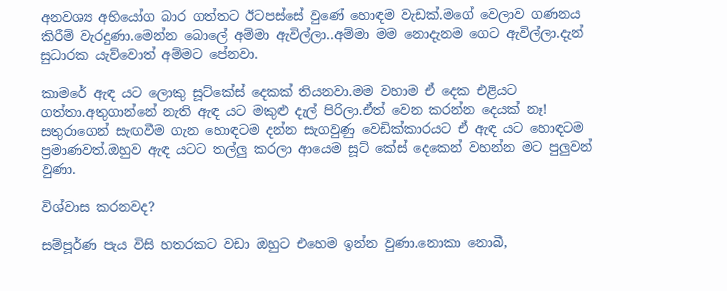අනවශ්‍ය අභියෝග බාර ගත්තට ඊටපස්සේ වුණේ හොඳම වැඩක්.මගේ වෙලාව ගණනය කිරීම් වැරදුණා.මෙන්න බොලේ අම්මා ඇවිල්ලා..අම්මා මම නොදැනම ගෙට ඇවිල්ලා.දැන් සුධාරක යැව්වොත් අම්මට පේනවා.

කාමරේ ඇඳ යට ලොකු සූට්කේස් දෙකක් තියනවා.මම වහාම ඒ දෙක එළියට ගත්තා.අතුගාන්නේ නැති ඇඳ යට මකුළු දැල් පිරිලා.ඒත් වෙන කරන්න දෙයක් නෑ! සතුරාගෙන් සැඟවීම ගැන හොඳටම දන්න සැගවුණු වෙඩික්කාරයට ඒ ඇඳ යට හොඳටම ප්‍රමාණවත්.ඔහුව ඇඳ යටට තල්ලු කරලා ආයෙම සූට් කේස් දෙකෙන් වහන්න මට පුලුවන් වුණා.

විශ්වාස කරනවද?

සම්පූර්ණ පැය විසි හතරකට වඩා ඔහුට එහෙම ඉන්න වුණා.නොකා නොබී,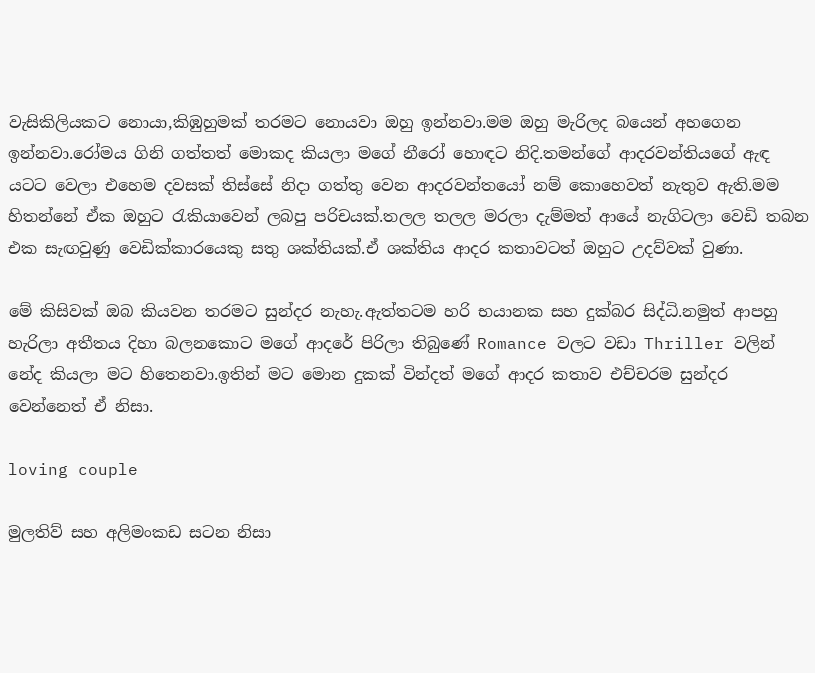වැසිකිලියකට නොයා,කිඹුහුමක් තරමට නොයවා ඔහු ඉන්නවා.මම ඔහු මැරිලද බයෙන් අහගෙන ඉන්නවා.රෝමය ගිනි ගත්තත් මොකද කියලා මගේ නීරෝ හොඳට නිදි.තමන්ගේ ආදරවන්තියගේ ඇඳ යටට වෙලා එහෙම දවසක් තිස්සේ නිදා ගත්තු වෙන ආදරවන්තයෝ නම් කොහෙවත් නැතුව ඇති.මම හිතන්නේ ඒක ඔහුට රැකියාවෙන් ලබපු පරිචයක්.තලල තලල මරලා දැම්මත් ආයේ නැගිටලා වෙඩි තබන එක සැඟවුණු වෙඩික්කාරයෙකු සතු ශක්තියක්.ඒ ශක්තිය ආදර කතාවටත් ඔහුට උදව්වක් වුණා.

මේ කිසිවක් ඔබ කියවන තරමට සුන්දර නැහැ.ඇත්තටම හරි භයානක සහ දුක්බර සිද්ධි.නමුත් ආපහු හැරිලා අතීතය දිහා බලනකොට මගේ ආදරේ පිරිලා තිබුණේ Romance වලට වඩා Thriller වලින් නේද කියලා මට හිතෙනවා.ඉතින් මට මොන දුකක් වින්දත් මගේ ආදර කතාව එච්චරම සුන්දර වෙන්නෙත් ඒ නිසා.

loving couple

මුලතිව් සහ අලිමංකඩ සටන නිසා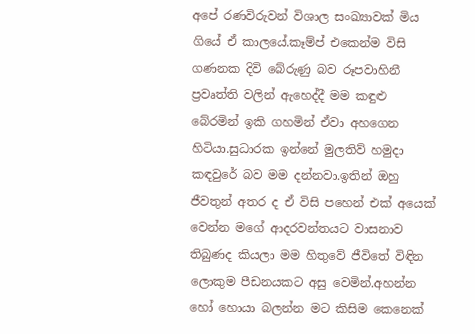අපේ රණවිරුවන් විශාල සංඛ්‍යාවක් මිය ගියේ ඒ කාලයේ.කෑම්ප් එකෙන්ම විසි ගණනක දිවි බේරුණු බව රූපවාහිනී ප්‍රවෘත්ති වලින් ඇහෙද්දී මම කඳුළු බේරමින් ඉකි ගහමින් ඒවා අහගෙන හිටියා.සුධාරක ඉන්නේ මුලතිව් හමුදා කඳවුරේ බව මම දන්නවා.ඉතින් ඔහු ජීවතුන් අතර ද ඒ විසි පහෙන් එක් අයෙක් වෙන්න මගේ ආදරවන්තයට වාසනාව තිබුණද කියලා මම හිතුවේ ජීවිතේ විඳින ලොකුම පීඩනයකට අසු වෙමින්.අහන්න හෝ හොයා බලන්න මට කිසිම කෙනෙක්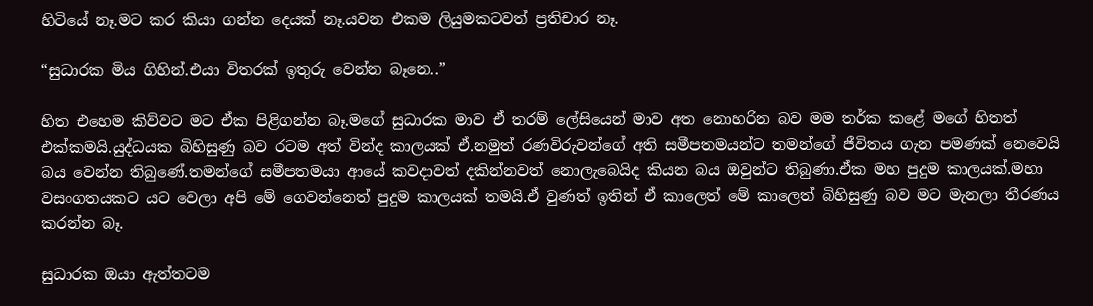හිටියේ නෑ.මට කර කියා ගන්න දෙයක් නෑ.යවන එකම ලියුමකටවත් ප්‍රතිචාර නෑ.

“සුධාරක මිය ගිහින්.එයා විතරක් ඉතුරු වෙන්න බෑනෙ..”

හිත එහෙම කිව්වට මට ඒක පිළිගන්න බෑ.මගේ සුධාරක මාව ඒ තරම් ලේසියෙන් මාව අත නොහරින බව මම තර්ක කළේ මගේ හිතත් එක්කමයි.යුද්ධයක බිහිසුණු බව රටම අත් වින්ද කාලයක් ඒ.නමුත් රණවිරුවන්ගේ අති සමීපතමයන්ට තමන්ගේ ජීවිතය ගැන පමණක් නෙවෙයි බය වෙන්න තිබුණේ.තමන්ගේ සමීපතමයා ආයේ කවදාවත් දකින්නවත් නොලැබෙයිද කියන බය ඔවුන්ට තිබුණා.ඒක මහ පුදුම කාලයක්.මහා වසංගතයකට යට වෙලා අපි මේ ගෙවන්නෙත් පුදුම කාලයක් තමයි.ඒ වුණත් ඉතින් ඒ කාලෙත් මේ කාලෙත් බිහිසුණු බව මට මැනලා තීරණය කරන්න බෑ.

සුධාරක ඔයා ඇත්තටම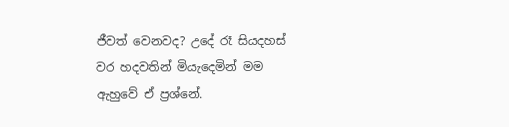ජීවත් වෙනවද? උදේ රෑ සියදහස් වර හදවතින් මියැදෙමින් මම ඇහුවේ ඒ ප්‍රශ්නේ.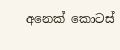අනෙක් කොටස්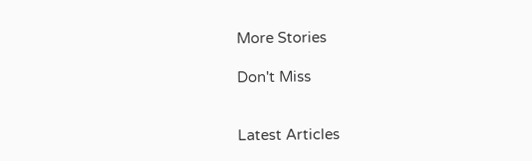More Stories

Don't Miss


Latest Articles